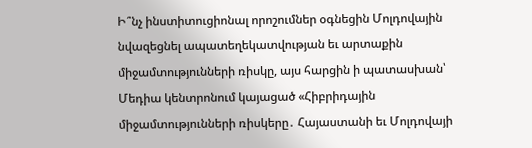Ի՞նչ ինստիտուցիոնալ որոշումներ օգնեցին Մոլդովային նվազեցնել ապատեղեկատվության եւ արտաքին միջամտությունների ռիսկը, այս հարցին ի պատասխան՝ Մեդիա կենտրոնում կայացած «Հիբրիդային միջամտությունների ռիսկերը․ Հայաստանի եւ Մոլդովայի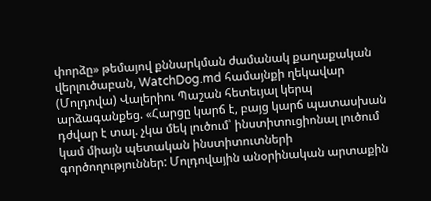փորձը» թեմայով քննարկման ժամանակ քաղաքական վերլուծաբան, WatchDog.md համայնքի ղեկավար (Մոլդովա) Վալերիու Պաշան հետեւյալ կերպ արձագանքեց. «Հարցը կարճ է, բայց կարճ պատասխան դժվար է տալ. չկա մեկ լուծում՝ ինստիտուցիոնալ լուծում կամ միայն պետական ինստիտուտների գործողություններ: Մոլդովային անօրինական արտաքին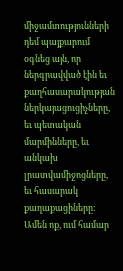միջամտությունների դեմ պայքարում օգնեց այն, որ ներգրավված էին եւ քաղհասարակության ներկայացուցիչները, եւ պետական մարմինները, եւ անկախ լրատվամիջոցները, եւ հասարակ քաղաքացիները:
Ամեն ոք, ում համար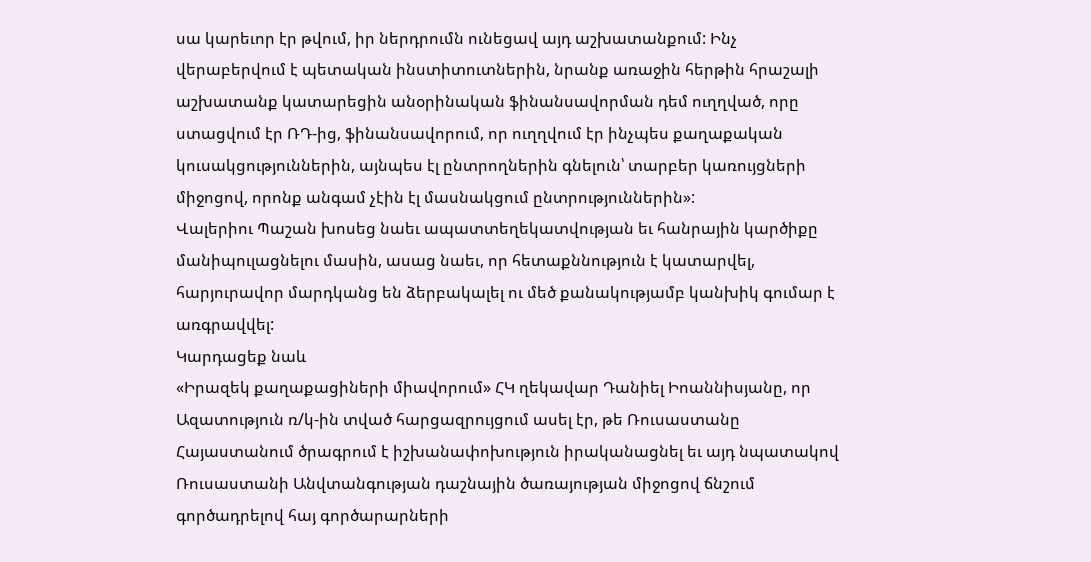սա կարեւոր էր թվում, իր ներդրումն ունեցավ այդ աշխատանքում: Ինչ վերաբերվում է պետական ինստիտուտներին, նրանք առաջին հերթին հրաշալի աշխատանք կատարեցին անօրինական ֆինանսավորման դեմ ուղղված, որը ստացվում էր ՌԴ-ից, ֆինանսավորում, որ ուղղվում էր ինչպես քաղաքական կուսակցություններին, այնպես էլ ընտրողներին գնելուն՝ տարբեր կառույցների միջոցով, որոնք անգամ չէին էլ մասնակցում ընտրություններին»:
Վալերիու Պաշան խոսեց նաեւ ապատտեղեկատվության եւ հանրային կարծիքը մանիպուլացնելու մասին, ասաց նաեւ, որ հետաքննություն է կատարվել, հարյուրավոր մարդկանց են ձերբակալել ու մեծ քանակությամբ կանխիկ գումար է առգրավվել:
Կարդացեք նաև
«Իրազեկ քաղաքացիների միավորում» ՀԿ ղեկավար Դանիել Իոաննիսյանը, որ Ազատություն ռ/կ-ին տված հարցազրույցում ասել էր, թե Ռուսաստանը Հայաստանում ծրագրում է իշխանափոխություն իրականացնել եւ այդ նպատակով Ռուսաստանի Անվտանգության դաշնային ծառայության միջոցով ճնշում գործադրելով հայ գործարարների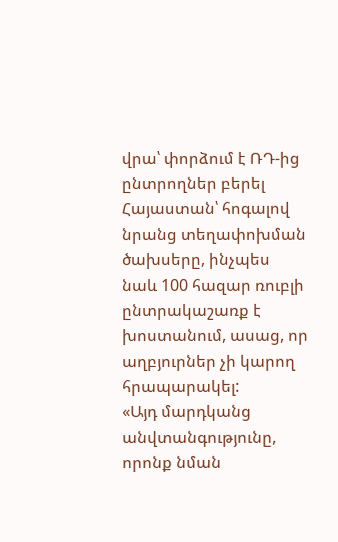վրա՝ փորձում է ՌԴ-ից ընտրողներ բերել Հայաստան՝ հոգալով նրանց տեղափոխման ծախսերը, ինչպես նաև 100 հազար ռուբլի ընտրակաշառք է խոստանում, ասաց, որ աղբյուրներ չի կարող հրապարակել:
«Այդ մարդկանց անվտանգությունը, որոնք նման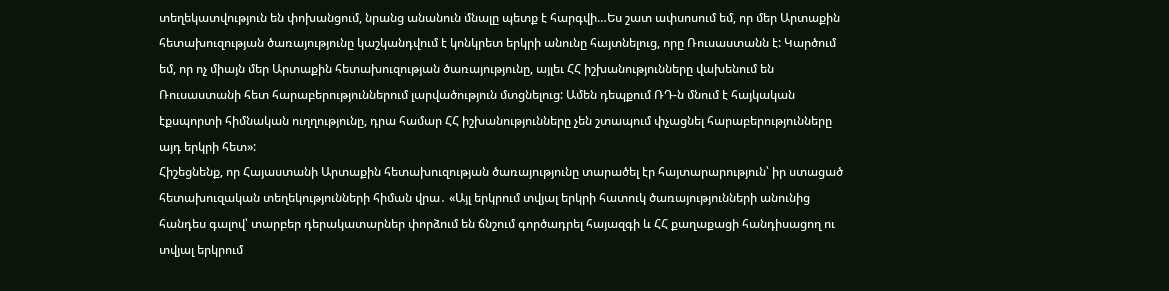տեղեկատվություն են փոխանցում, նրանց անանուն մնալը պետք է հարգվի…Ես շատ ափսոսում եմ, որ մեր Արտաքին հետախուզության ծառայությունը կաշկանդվում է կոնկրետ երկրի անունը հայտնելուց, որը Ռուսաստանն է: Կարծում եմ, որ ոչ միայն մեր Արտաքին հետախուզության ծառայությունը, այլեւ ՀՀ իշխանությունները վախենում են Ռուսաստանի հետ հարաբերություններում լարվածություն մտցնելուց: Ամեն դեպքում ՌԴ-ն մնում է հայկական էքսպորտի հիմնական ուղղությունը, դրա համար ՀՀ իշխանությունները չեն շտապում փչացնել հարաբերությունները այդ երկրի հետ»:
Հիշեցնենք, որ Հայաստանի Արտաքին հետախուզության ծառայությունը տարածել էր հայտարարություն՝ իր ստացած հետախուզական տեղեկությունների հիման վրա․ «Այլ երկրում տվյալ երկրի հատուկ ծառայությունների անունից հանդես գալով՝ տարբեր դերակատարներ փորձում են ճնշում գործադրել հայազգի և ՀՀ քաղաքացի հանդիսացող ու տվյալ երկրում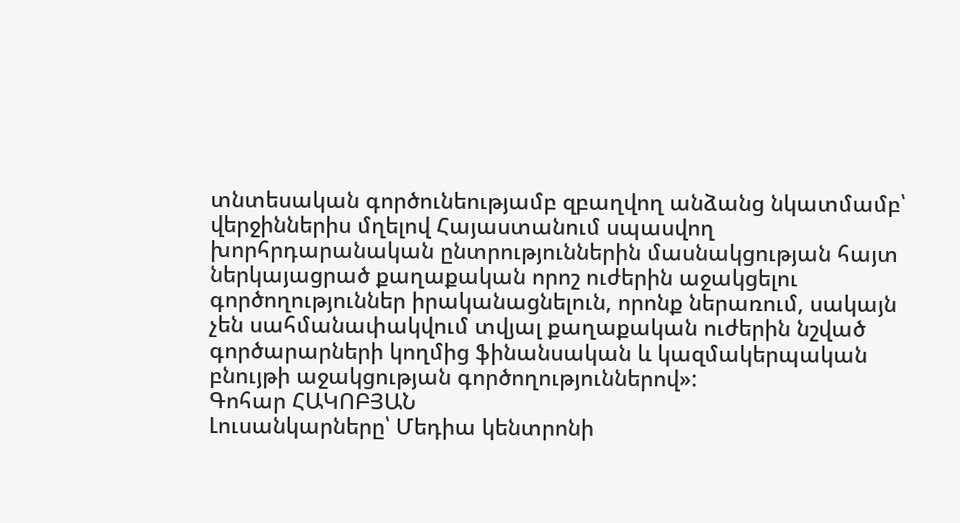տնտեսական գործունեությամբ զբաղվող անձանց նկատմամբ՝ վերջիններիս մղելով Հայաստանում սպասվող խորհրդարանական ընտրություններին մասնակցության հայտ ներկայացրած քաղաքական որոշ ուժերին աջակցելու գործողություններ իրականացնելուն, որոնք ներառում, սակայն չեն սահմանափակվում տվյալ քաղաքական ուժերին նշված գործարարների կողմից ֆինանսական և կազմակերպական բնույթի աջակցության գործողություններով»:
Գոհար ՀԱԿՈԲՅԱՆ
Լուսանկարները՝ Մեդիա կենտրոնի